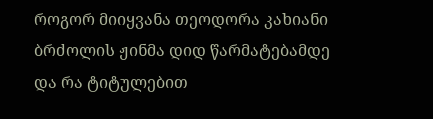როგორ მიიყვანა თეოდორა კახიანი ბრძოლის ჟინმა დიდ წარმატებამდე და რა ტიტულებით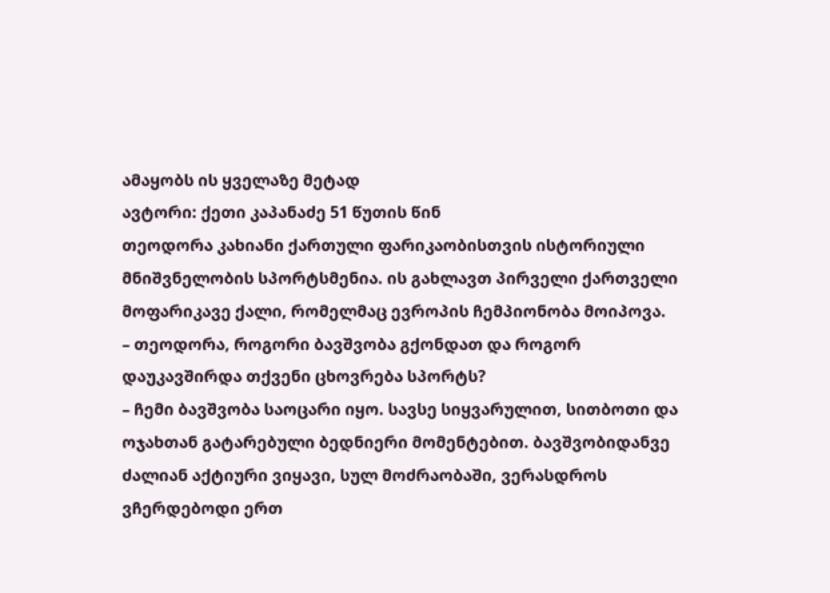ამაყობს ის ყველაზე მეტად
ავტორი: ქეთი კაპანაძე 51 წუთის წინ
თეოდორა კახიანი ქართული ფარიკაობისთვის ისტორიული მნიშვნელობის სპორტსმენია. ის გახლავთ პირველი ქართველი მოფარიკავე ქალი, რომელმაც ევროპის ჩემპიონობა მოიპოვა.
– თეოდორა, როგორი ბავშვობა გქონდათ და როგორ დაუკავშირდა თქვენი ცხოვრება სპორტს?
– ჩემი ბავშვობა საოცარი იყო. სავსე სიყვარულით, სითბოთი და ოჯახთან გატარებული ბედნიერი მომენტებით. ბავშვობიდანვე ძალიან აქტიური ვიყავი, სულ მოძრაობაში, ვერასდროს ვჩერდებოდი ერთ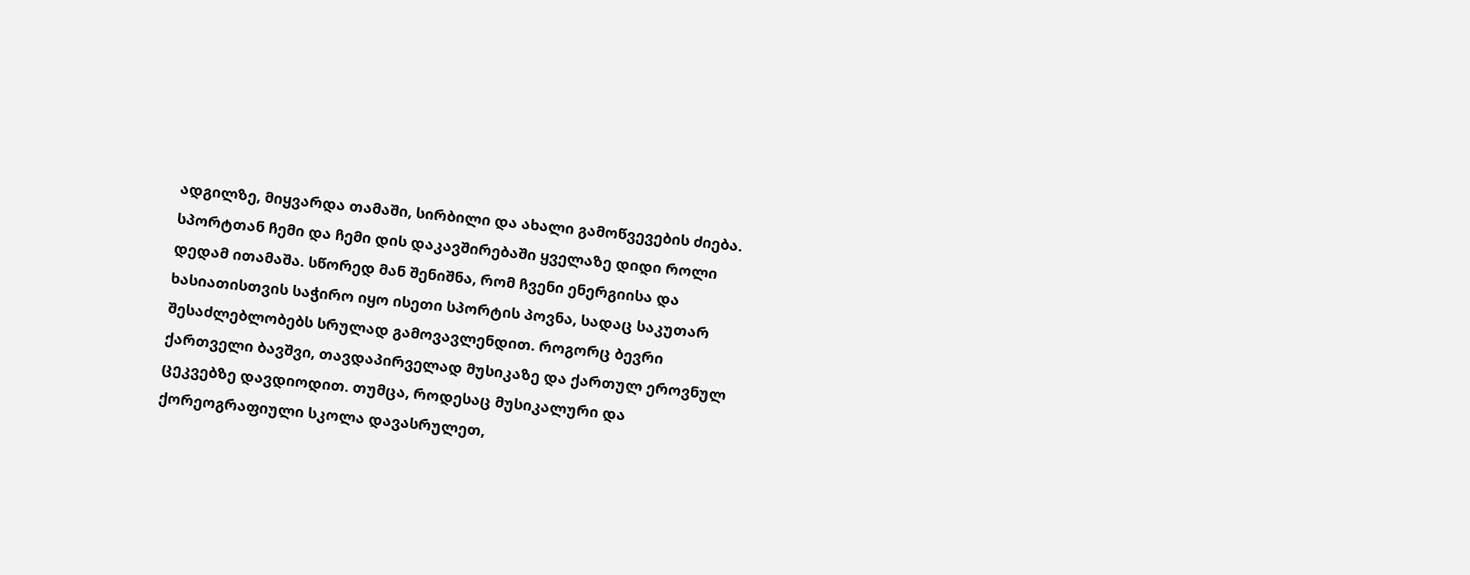ადგილზე, მიყვარდა თამაში, სირბილი და ახალი გამოწვევების ძიება.
სპორტთან ჩემი და ჩემი დის დაკავშირებაში ყველაზე დიდი როლი დედამ ითამაშა. სწორედ მან შენიშნა, რომ ჩვენი ენერგიისა და ხასიათისთვის საჭირო იყო ისეთი სპორტის პოვნა, სადაც საკუთარ შესაძლებლობებს სრულად გამოვავლენდით. როგორც ბევრი ქართველი ბავშვი, თავდაპირველად მუსიკაზე და ქართულ ეროვნულ ცეკვებზე დავდიოდით. თუმცა, როდესაც მუსიკალური და ქორეოგრაფიული სკოლა დავასრულეთ,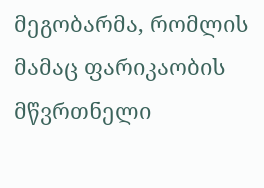მეგობარმა, რომლის მამაც ფარიკაობის მწვრთნელი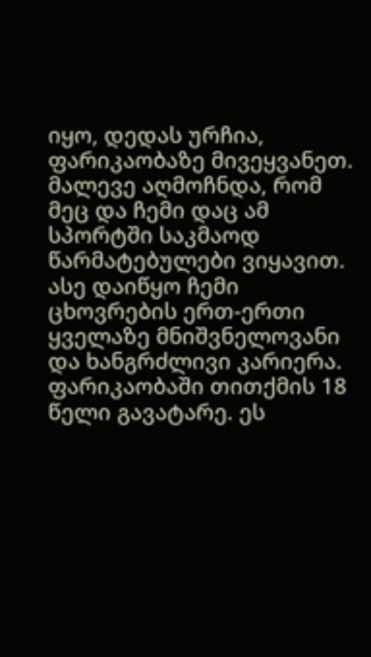იყო, დედას ურჩია, ფარიკაობაზე მივეყვანეთ. მალევე აღმოჩნდა, რომ მეც და ჩემი დაც ამ სპორტში საკმაოდ წარმატებულები ვიყავით. ასე დაიწყო ჩემი ცხოვრების ერთ-ერთი ყველაზე მნიშვნელოვანი და ხანგრძლივი კარიერა. ფარიკაობაში თითქმის 18 წელი გავატარე. ეს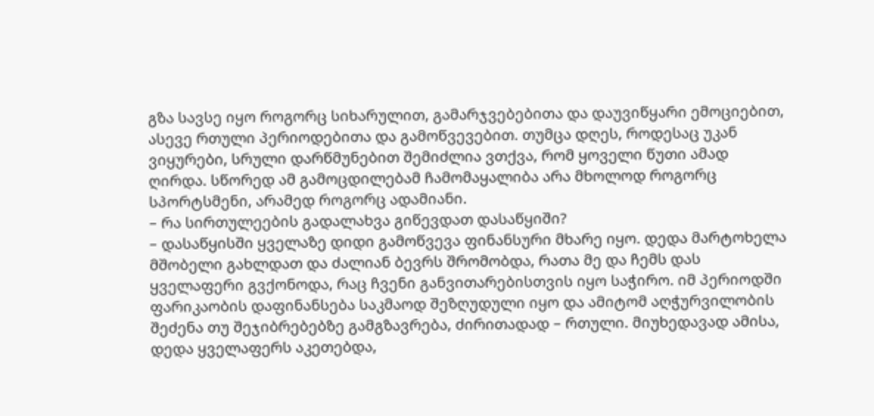გზა სავსე იყო როგორც სიხარულით, გამარჯვებებითა და დაუვიწყარი ემოციებით, ასევე რთული პერიოდებითა და გამოწვევებით. თუმცა დღეს, როდესაც უკან ვიყურები, სრული დარწმუნებით შემიძლია ვთქვა, რომ ყოველი წუთი ამად ღირდა. სწორედ ამ გამოცდილებამ ჩამომაყალიბა არა მხოლოდ როგორც სპორტსმენი, არამედ როგორც ადამიანი.
– რა სირთულეების გადალახვა გიწევდათ დასაწყიში?
– დასაწყისში ყველაზე დიდი გამოწვევა ფინანსური მხარე იყო. დედა მარტოხელა მშობელი გახლდათ და ძალიან ბევრს შრომობდა, რათა მე და ჩემს დას ყველაფერი გვქონოდა, რაც ჩვენი განვითარებისთვის იყო საჭირო. იმ პერიოდში ფარიკაობის დაფინანსება საკმაოდ შეზღუდული იყო და ამიტომ აღჭურვილობის შეძენა თუ შეჯიბრებებზე გამგზავრება, ძირითადად – რთული. მიუხედავად ამისა, დედა ყველაფერს აკეთებდა,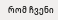რომ ჩვენი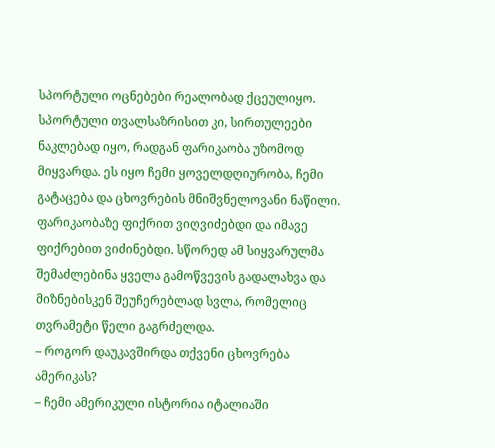სპორტული ოცნებები რეალობად ქცეულიყო.
სპორტული თვალსაზრისით კი, სირთულეები ნაკლებად იყო, რადგან ფარიკაობა უზომოდ მიყვარდა. ეს იყო ჩემი ყოველდღიურობა, ჩემი გატაცება და ცხოვრების მნიშვნელოვანი ნაწილი. ფარიკაობაზე ფიქრით ვიღვიძებდი და იმავე ფიქრებით ვიძინებდი. სწორედ ამ სიყვარულმა შემაძლებინა ყველა გამოწვევის გადალახვა და მიზნებისკენ შეუჩერებლად სვლა, რომელიც თვრამეტი წელი გაგრძელდა.
– როგორ დაუკავშირდა თქვენი ცხოვრება ამერიკას?
– ჩემი ამერიკული ისტორია იტალიაში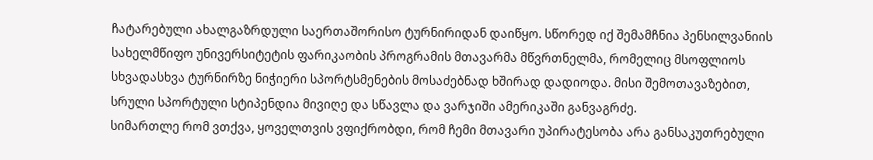ჩატარებული ახალგაზრდული საერთაშორისო ტურნირიდან დაიწყო. სწორედ იქ შემამჩნია პენსილვანიის სახელმწიფო უნივერსიტეტის ფარიკაობის პროგრამის მთავარმა მწვრთნელმა, რომელიც მსოფლიოს სხვადასხვა ტურნირზე ნიჭიერი სპორტსმენების მოსაძებნად ხშირად დადიოდა. მისი შემოთავაზებით, სრული სპორტული სტიპენდია მივიღე და სწავლა და ვარჯიში ამერიკაში განვაგრძე.
სიმართლე რომ ვთქვა, ყოველთვის ვფიქრობდი, რომ ჩემი მთავარი უპირატესობა არა განსაკუთრებული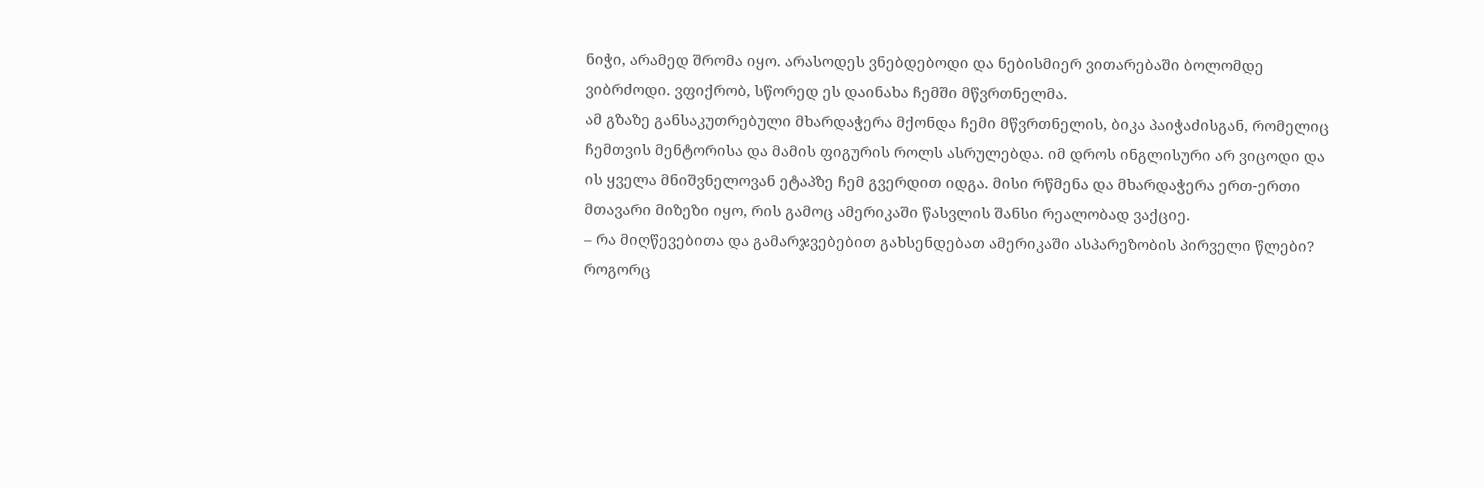ნიჭი, არამედ შრომა იყო. არასოდეს ვნებდებოდი და ნებისმიერ ვითარებაში ბოლომდე ვიბრძოდი. ვფიქრობ, სწორედ ეს დაინახა ჩემში მწვრთნელმა.
ამ გზაზე განსაკუთრებული მხარდაჭერა მქონდა ჩემი მწვრთნელის, ბიკა პაიჭაძისგან, რომელიც ჩემთვის მენტორისა და მამის ფიგურის როლს ასრულებდა. იმ დროს ინგლისური არ ვიცოდი და ის ყველა მნიშვნელოვან ეტაპზე ჩემ გვერდით იდგა. მისი რწმენა და მხარდაჭერა ერთ-ერთი მთავარი მიზეზი იყო, რის გამოც ამერიკაში წასვლის შანსი რეალობად ვაქციე.
– რა მიღწევებითა და გამარჯვებებით გახსენდებათ ამერიკაში ასპარეზობის პირველი წლები? როგორც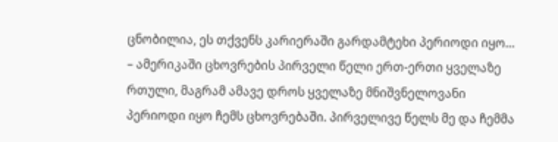ცნობილია, ეს თქვენს კარიერაში გარდამტეხი პერიოდი იყო…
– ამერიკაში ცხოვრების პირველი წელი ერთ-ერთი ყველაზე რთული, მაგრამ ამავე დროს ყველაზე მნიშვნელოვანი პერიოდი იყო ჩემს ცხოვრებაში. პირველივე წელს მე და ჩემმა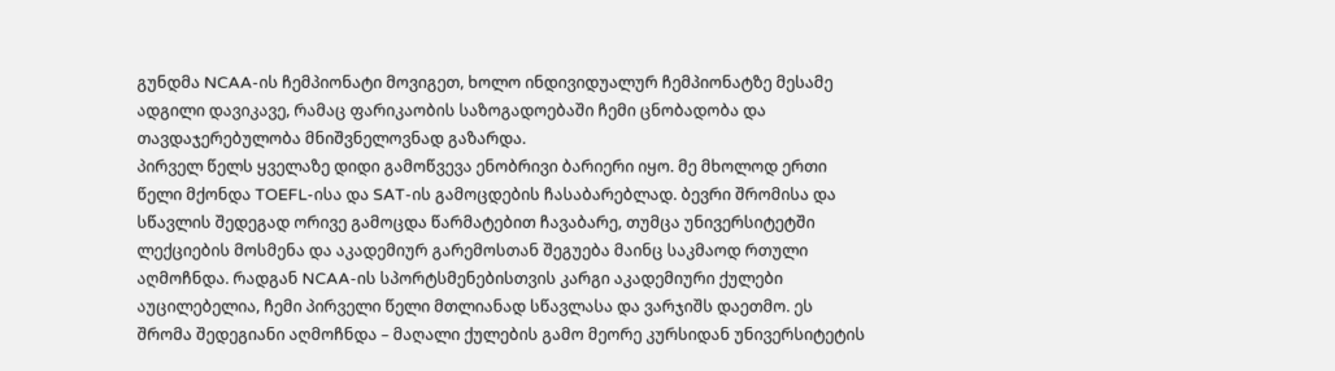გუნდმა NCAA-ის ჩემპიონატი მოვიგეთ, ხოლო ინდივიდუალურ ჩემპიონატზე მესამე ადგილი დავიკავე, რამაც ფარიკაობის საზოგადოებაში ჩემი ცნობადობა და თავდაჯერებულობა მნიშვნელოვნად გაზარდა.
პირველ წელს ყველაზე დიდი გამოწვევა ენობრივი ბარიერი იყო. მე მხოლოდ ერთი წელი მქონდა TOEFL-ისა და SAT-ის გამოცდების ჩასაბარებლად. ბევრი შრომისა და სწავლის შედეგად ორივე გამოცდა წარმატებით ჩავაბარე, თუმცა უნივერსიტეტში ლექციების მოსმენა და აკადემიურ გარემოსთან შეგუება მაინც საკმაოდ რთული აღმოჩნდა. რადგან NCAA-ის სპორტსმენებისთვის კარგი აკადემიური ქულები აუცილებელია, ჩემი პირველი წელი მთლიანად სწავლასა და ვარჯიშს დაეთმო. ეს შრომა შედეგიანი აღმოჩნდა – მაღალი ქულების გამო მეორე კურსიდან უნივერსიტეტის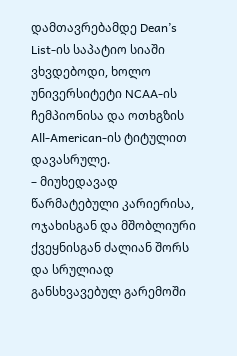დამთავრებამდე Dean’s List-ის საპატიო სიაში ვხვდებოდი, ხოლო უნივერსიტეტი NCAA-ის ჩემპიონისა და ოთხგზის All-American-ის ტიტულით დავასრულე.
– მიუხედავად წარმატებული კარიერისა, ოჯახისგან და მშობლიური ქვეყნისგან ძალიან შორს და სრულიად განსხვავებულ გარემოში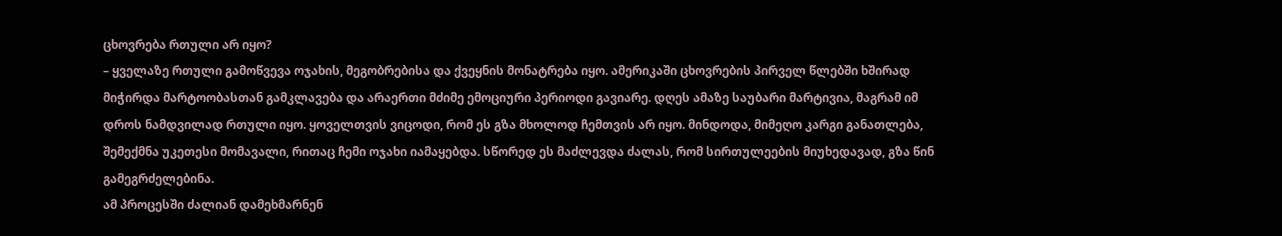ცხოვრება რთული არ იყო?
– ყველაზე რთული გამოწვევა ოჯახის, მეგობრებისა და ქვეყნის მონატრება იყო. ამერიკაში ცხოვრების პირველ წლებში ხშირად მიჭირდა მარტოობასთან გამკლავება და არაერთი მძიმე ემოციური პერიოდი გავიარე. დღეს ამაზე საუბარი მარტივია, მაგრამ იმ დროს ნამდვილად რთული იყო. ყოველთვის ვიცოდი, რომ ეს გზა მხოლოდ ჩემთვის არ იყო. მინდოდა, მიმეღო კარგი განათლება, შემექმნა უკეთესი მომავალი, რითაც ჩემი ოჯახი იამაყებდა. სწორედ ეს მაძლევდა ძალას, რომ სირთულეების მიუხედავად, გზა წინ გამეგრძელებინა.
ამ პროცესში ძალიან დამეხმარნენ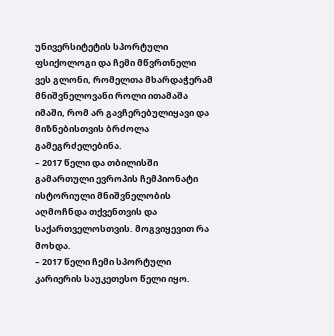უნივერსიტეტის სპორტული ფსიქოლოგი და ჩემი მწვრთნელი ვეს გლონი, რომელთა მხარდაჭერამ მნიშვნელოვანი როლი ითამაშა იმაში, რომ არ გავჩერებულიყავი და მიზნებისთვის ბრძოლა გამეგრძელებინა.
– 2017 წელი და თბილისში გამართული ევროპის ჩემპიონატი ისტორიული მნიშვნელობის აღმოჩნდა თქვენთვის და საქართველოსთვის. მოგვიყევით რა მოხდა.
– 2017 წელი ჩემი სპორტული კარიერის საუკეთესო წელი იყო.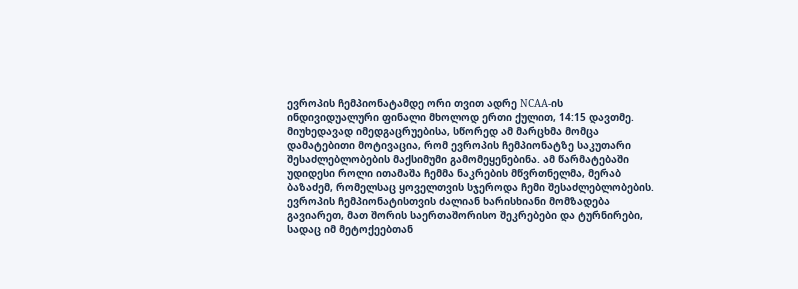ევროპის ჩემპიონატამდე ორი თვით ადრე NCAA-ის ინდივიდუალური ფინალი მხოლოდ ერთი ქულით, 14:15 დავთმე. მიუხედავად იმედგაცრუებისა, სწორედ ამ მარცხმა მომცა დამატებითი მოტივაცია, რომ ევროპის ჩემპიონატზე საკუთარი შესაძლებლობების მაქსიმუმი გამომეყენებინა. ამ წარმატებაში უდიდესი როლი ითამაშა ჩემმა ნაკრების მწვრთნელმა, მერაბ ბაზაძემ, რომელსაც ყოველთვის სჯეროდა ჩემი შესაძლებლობების. ევროპის ჩემპიონატისთვის ძალიან ხარისხიანი მომზადება გავიარეთ, მათ შორის საერთაშორისო შეკრებები და ტურნირები, სადაც იმ მეტოქეებთან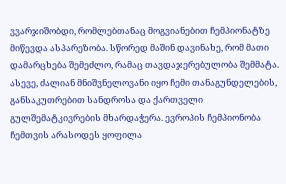ვვარჯიშობდი, რომლებთანაც მოგვიანებით ჩემპიონატზე მიწევდა ასპარეზობა. სწორედ მაშინ დავინახე, რომ მათი დამარცხება შემეძლო, რამაც თავდაჯერებულობა შემმატა. ასევე, ძალიან მნიშვნელოვანი იყო ჩემი თანაგუნდელების, განსაკუთრებით სანდროსა და ქართველი გულშემატკივრების მხარდაჭერა. ევროპის ჩემპიონობა ჩემთვის არასოდეს ყოფილა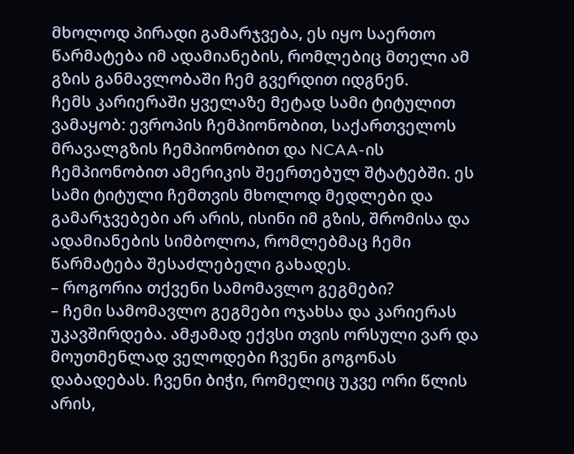მხოლოდ პირადი გამარჯვება, ეს იყო საერთო წარმატება იმ ადამიანების, რომლებიც მთელი ამ გზის განმავლობაში ჩემ გვერდით იდგნენ.
ჩემს კარიერაში ყველაზე მეტად სამი ტიტულით ვამაყობ: ევროპის ჩემპიონობით, საქართველოს მრავალგზის ჩემპიონობით და NCAA-ის ჩემპიონობით ამერიკის შეერთებულ შტატებში. ეს სამი ტიტული ჩემთვის მხოლოდ მედლები და გამარჯვებები არ არის, ისინი იმ გზის, შრომისა და ადამიანების სიმბოლოა, რომლებმაც ჩემი წარმატება შესაძლებელი გახადეს.
– როგორია თქვენი სამომავლო გეგმები?
– ჩემი სამომავლო გეგმები ოჯახსა და კარიერას უკავშირდება. ამჟამად ექვსი თვის ორსული ვარ და მოუთმენლად ველოდები ჩვენი გოგონას დაბადებას. ჩვენი ბიჭი, რომელიც უკვე ორი წლის არის,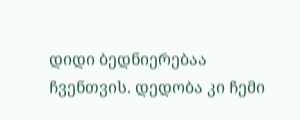დიდი ბედნიერებაა ჩვენთვის. დედობა კი ჩემი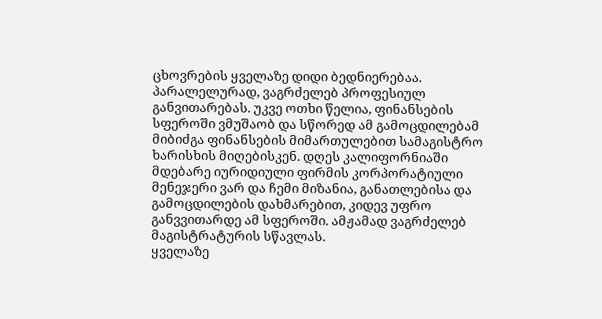ცხოვრების ყველაზე დიდი ბედნიერებაა.
პარალელურად, ვაგრძელებ პროფესიულ განვითარებას. უკვე ოთხი წელია, ფინანსების სფეროში ვმუშაობ და სწორედ ამ გამოცდილებამ მიბიძგა ფინანსების მიმართულებით სამაგისტრო ხარისხის მიღებისკენ. დღეს კალიფორნიაში მდებარე იურიდიული ფირმის კორპორატიული მენეჯერი ვარ და ჩემი მიზანია, განათლებისა და გამოცდილების დახმარებით, კიდევ უფრო განვვითარდე ამ სფეროში. ამჟამად ვაგრძელებ მაგისტრატურის სწავლას.
ყველაზე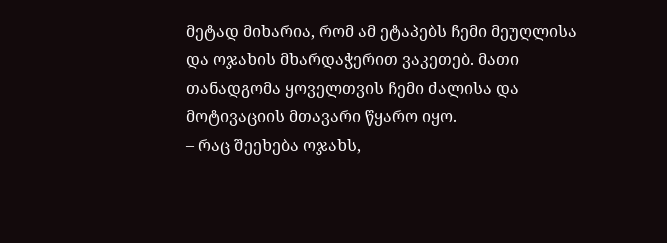მეტად მიხარია, რომ ამ ეტაპებს ჩემი მეუღლისა და ოჯახის მხარდაჭერით ვაკეთებ. მათი თანადგომა ყოველთვის ჩემი ძალისა და მოტივაციის მთავარი წყარო იყო.
– რაც შეეხება ოჯახს,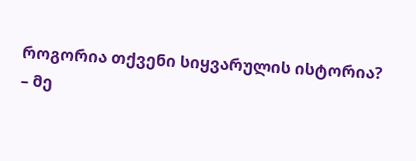როგორია თქვენი სიყვარულის ისტორია?
– მე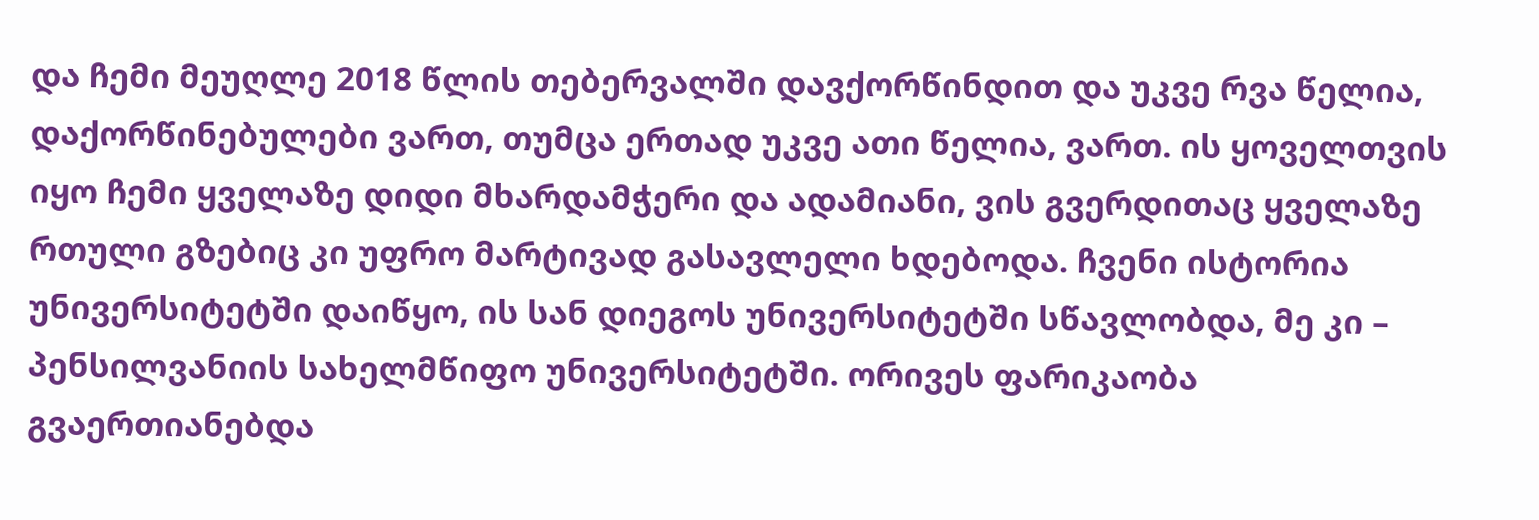და ჩემი მეუღლე 2018 წლის თებერვალში დავქორწინდით და უკვე რვა წელია, დაქორწინებულები ვართ, თუმცა ერთად უკვე ათი წელია, ვართ. ის ყოველთვის იყო ჩემი ყველაზე დიდი მხარდამჭერი და ადამიანი, ვის გვერდითაც ყველაზე რთული გზებიც კი უფრო მარტივად გასავლელი ხდებოდა. ჩვენი ისტორია უნივერსიტეტში დაიწყო, ის სან დიეგოს უნივერსიტეტში სწავლობდა, მე კი – პენსილვანიის სახელმწიფო უნივერსიტეტში. ორივეს ფარიკაობა გვაერთიანებდა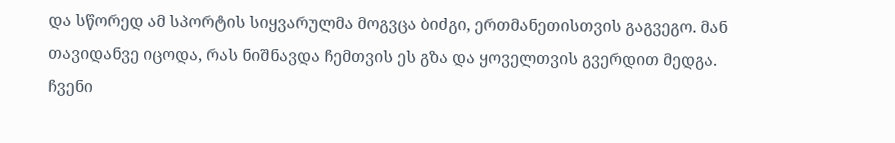და სწორედ ამ სპორტის სიყვარულმა მოგვცა ბიძგი, ერთმანეთისთვის გაგვეგო. მან თავიდანვე იცოდა, რას ნიშნავდა ჩემთვის ეს გზა და ყოველთვის გვერდით მედგა.
ჩვენი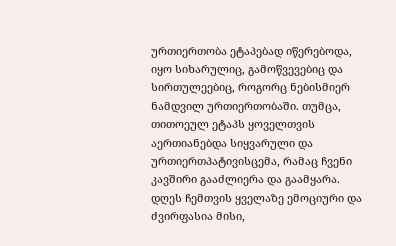ურთიერთობა ეტაპებად იწერებოდა, იყო სიხარულიც, გამოწვევებიც და სირთულეებიც, როგორც ნებისმიერ ნამდვილ ურთიერთობაში. თუმცა, თითოეულ ეტაპს ყოველთვის აერთიანებდა სიყვარული და ურთიერთპატივისცემა, რამაც ჩვენი კავშირი გააძლიერა და გაამყარა.
დღეს ჩემთვის ყველაზე ემოციური და ძვირფასია მისი,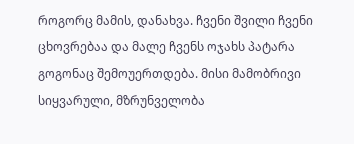როგორც მამის, დანახვა. ჩვენი შვილი ჩვენი ცხოვრებაა და მალე ჩვენს ოჯახს პატარა გოგონაც შემოუერთდება. მისი მამობრივი სიყვარული, მზრუნველობა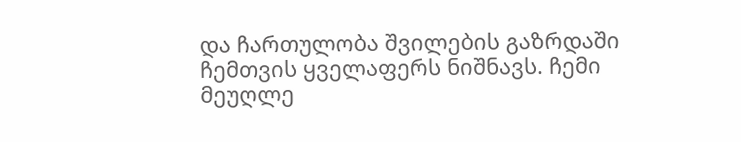და ჩართულობა შვილების გაზრდაში ჩემთვის ყველაფერს ნიშნავს. ჩემი მეუღლე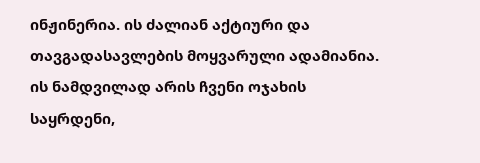ინჟინერია. ის ძალიან აქტიური და თავგადასავლების მოყვარული ადამიანია. ის ნამდვილად არის ჩვენი ოჯახის საყრდენი,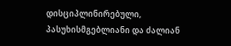დისციპლინირებული, პასუხისმგებლიანი და ძალიან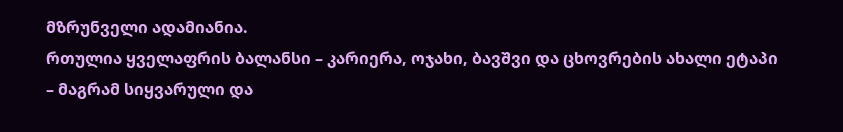მზრუნველი ადამიანია.
რთულია ყველაფრის ბალანსი – კარიერა, ოჯახი, ბავშვი და ცხოვრების ახალი ეტაპი – მაგრამ სიყვარული და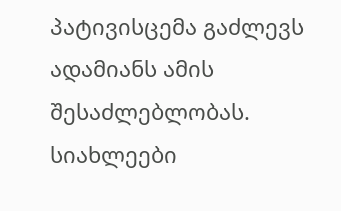პატივისცემა გაძლევს ადამიანს ამის შესაძლებლობას.
სიახლეები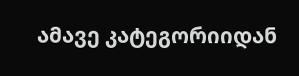ამავე კატეგორიიდან